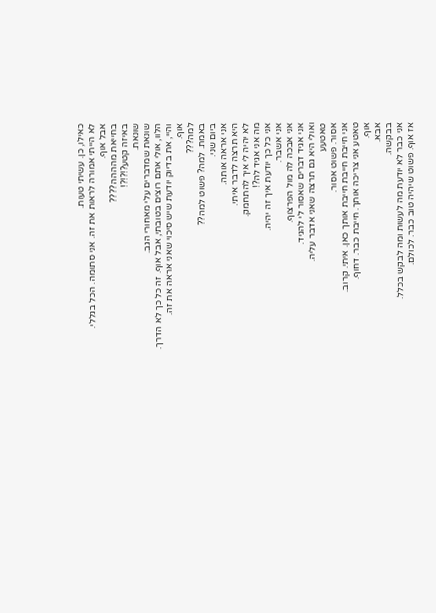כאילו, כן. עשיתי טעות.
לא הייתי אמורה לראות את זה. אני סתומה. הכל בגללי.
אבל אוף.
בחייאת מהההה????
באיזה קטע?!?!?!
שונאת.
שונאת שמדברים עלי מאחורי הגב.
הלוו, אולי אתם רוצים בטובתי, אבל אוף. זה כל כך לא הדרך.
והיי, את בדיוק יודעת שיש סיכוי שאני אראה את זה.
אוף.
למה???
באמת. למה? פשוט למה??
ביום שני.
אני אראה אותה.
היא תרצה לדבר איתי.
לא יהיה לי איך להתחמק.
מה אני אגיד לה?!
אני כל כך יודעת איך זה יהיה.
אני אשבר.
אני אבכה לה מול הפרצוף.
אני אגיד דברים שאסור לי להגיד.
ואולי היא גם תרצה שאני אדבר עליה.
טאטעע
אסור. פשוט אסור.
אני חייבת חייבת חייבת אותך כאן. איתי. קרוב.
טאטע אני צריכה אותך. חייבת כבר. דחוף.
אוף.
אבא.
בבקשה.
אני כבר לא יודעת מה לעשות ומה לבקש בכלל.
אז אוף. פשוט שיהיה טוב כבר. לכולם.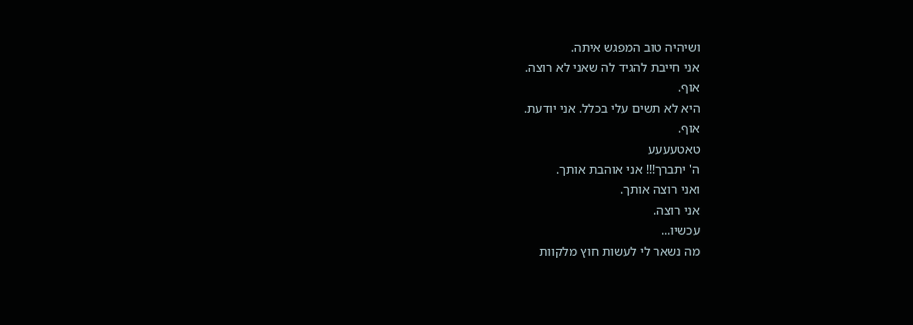ושיהיה טוב המפגש איתה.
אני חייבת להגיד לה שאני לא רוצה.
אוף.
היא לא תשים עלי בכלל. אני יודעת.
אוף.
טאטעעעע
ה' יתברך!!! אני אוהבת אותך.
ואני רוצה אותך.
אני רוצה.
עכשיו...
מה נשאר לי לעשות חוץ מלקוות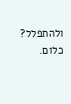ולהתפלל?
כלום.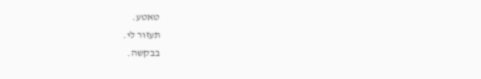טאטע.
תעזור לי.
בבקשה.